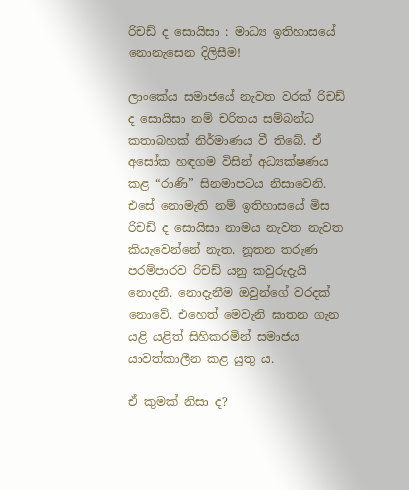රිචඩ් ද සොයිසා : මාධ්‍ය ඉතිහාසයේ නොනැසෙන දිලිසීම!

ලාංකේය සමාජයේ නැවත වරක් රිචඩ් ද සොයිසා නම් චරිතය සම්බන්ධ කතාබහක් නිර්මාණය වී තිබේ. ඒ අසෝක හඳගම විසින් අධ්‍යක්ෂණය කළ “රාණි” සිනමාපටය නිසාවෙනි. එසේ නොමැති නම් ඉතිහාසයේ මිස රිචඩ් ද සොයිසා නාමය නැවත නැවත කියැවෙන්නේ නැත. නූතන තරුණ පරම්පාරව රිචඩ් යනු කවුරුදැයි නොදනී. නොදැනීම ඔවුන්ගේ වරදක් නොවේ. එහෙත් මෙවැනි ඝාතන ගැන යළි යළිත් සිහිකරමින් සමාජය යාවත්කාලීන කළ යුතු ය.

ඒ කුමක් නිසා ද?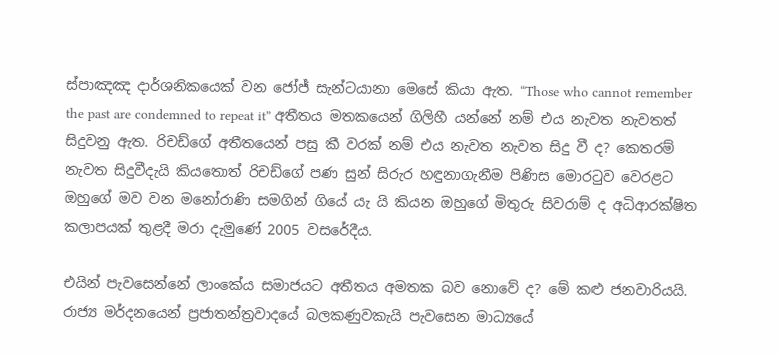ස්පාඤඤ දාර්ශනිකයෙක් වන ජෝජ් සැන්ටයානා මෙසේ කියා ඇත. “Those who cannot remember the past are condemned to repeat it” අතීතය මතකයෙන් ගිලිහී යන්නේ නම් එය නැවත නැවතත් සිදුවනු ඇත. රිචඩ්ගේ අතීතයෙන් පසු කී වරක් නම් එය නැවත නැවත සිදු වී ද? කෙතරම් නැවත සිදුවීදැයි කියතොත් රිචඩ්ගේ පණ සුන් සිරුර හඳුනාගැනීම පිණිස මොරටුව වෙරළට ඔහුගේ මව වන මනෝරාණි සමගින් ගියේ යැ යි කියන ඔහුගේ මිතුරු සිවරාම් ද අධිආරක්ෂිත කලාපයක් තුළදී මරා දැමුණේ 2005 වසරේදීය.

එයින් පැවසෙන්නේ ලාංකේය සමාජයට අතීතය අමතක බව නොවේ ද? මේ කළු ජනවාරියයි. රාජ්‍ය මර්දනයෙන් ප්‍රජාතන්ත්‍රවාදයේ බලකණුවකැයි පැවසෙන මාධ්‍යයේ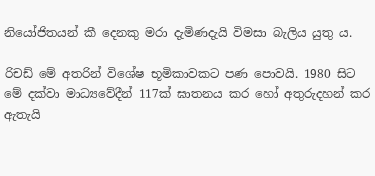නියෝජිතයන් කී දෙනකු මරා දැමිණදැයි විමසා බැලිය යුතු ය.

රිචඩ් මේ අතරින් විශේෂ භූමිකාවකට පණ පොවයි. 1980 සිට මේ දක්වා මාධ්‍යවේදීන් 117ක් ඝාතනය කර හෝ අතුරුදහන් කර ඇතැයි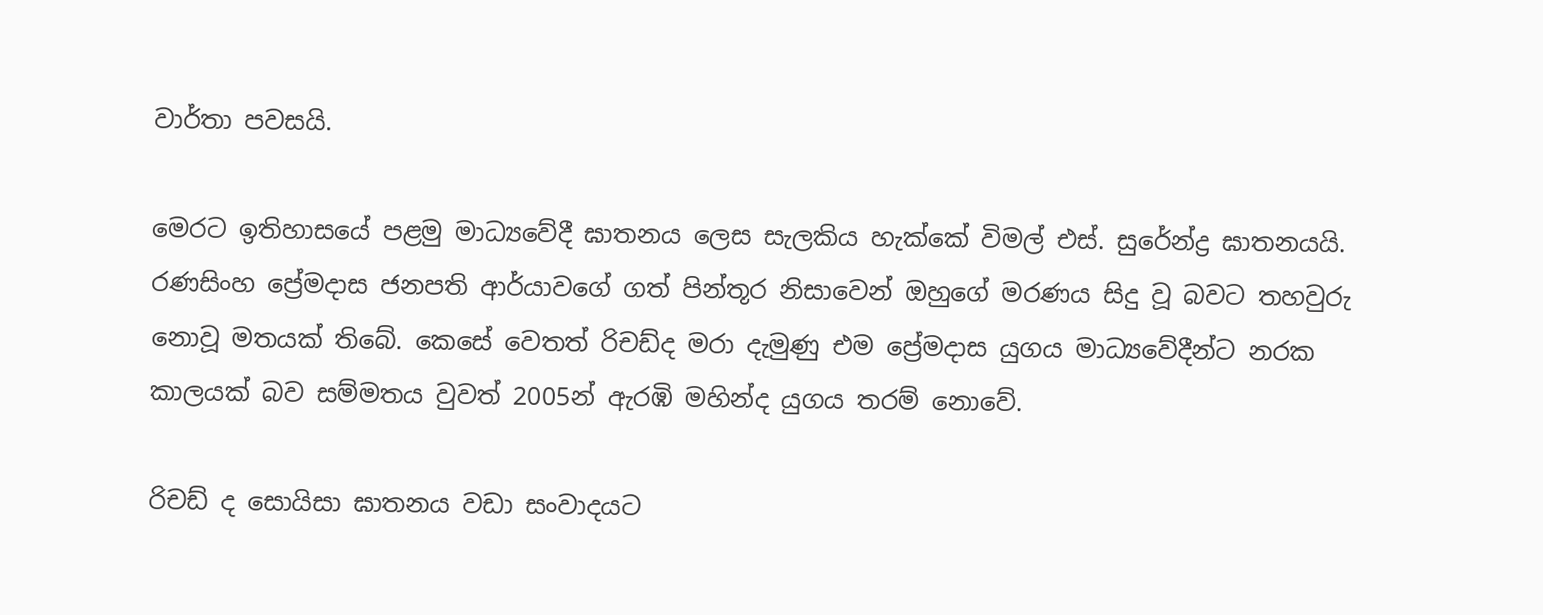වාර්තා පවසයි.

මෙරට ඉතිහාසයේ පළමු මාධ්‍යවේදී ඝාතනය ලෙස සැලකිය හැක්කේ විමල් එස්. සුරේන්ද්‍ර ඝාතනයයි. රණසිංහ ප්‍රේමදාස ජනපති ආර්යාවගේ ගත් පින්තූර නිසාවෙන් ඔහුගේ මරණය සිදු වූ බවට තහවුරු නොවූ මතයක් තිබේ. කෙසේ වෙතත් රිචඩ්ද මරා දැමුණු එම ප්‍රේමදාස යුගය මාධ්‍යවේදීන්ට නරක කාලයක් බව සම්මතය වුවත් 2005න් ඇරඹි මහින්ද යුගය තරම් නොවේ.

රිචඩ් ද සොයිසා ඝාතනය වඩා සංවාදයට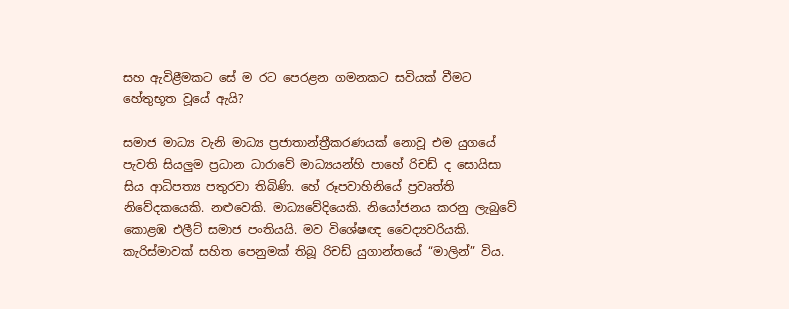සහ ඇවිළීමකට සේ ම රට පෙරළන ගමනකට සවියක් වීමට හේතුභූත වූයේ ඇයි?

සමාජ මාධ්‍ය වැනි මාධ්‍ය ප්‍රජාතාන්ත්‍රීකරණයක් නොවූ එම යුගයේ පැවති සියලුම ප්‍රධාන ධාරාවේ මාධ්‍යයන්හි පාහේ රිචඩ් ද සොයිසා සිය ආධිපත්‍ය පතුරවා තිබිණි. හේ රූපවාහිනියේ ප්‍රවෘත්ති නිවේදකයෙකි. නළුවෙකි. මාධ්‍යවේදියෙකි. නියෝජනය කරනු ලැබුවේ කොළඹ එලීට් සමාජ පංතියයි. මව විශේෂඥ වෛද්‍යවරියකි. කැරිස්මාවක් සහිත පෙනුමක් තිබූ රිචඩ් යුගාන්තයේ “මාලින්” විය.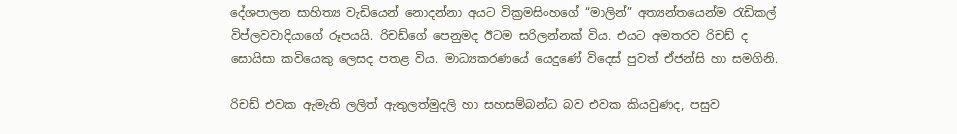දේශපාලන සාහිත්‍ය වැඩියෙන් නොදන්නා අයට වික්‍රමසිංහගේ “මාලින්” අත්‍යන්තයෙන්ම රැඩිකල් විප්ලවවාදියාගේ රූපයයි. රිචඩ්ගේ පෙනුමද ඊටම සරිලන්නක් විය. එයට අමතරව රිචඩ් ද සොයිසා කවියෙකු ලෙසද පතළ විය. මාධ්‍යකරණයේ යෙදුණේ විදෙස් පුවත් ඒජන්සි හා සමගිනි.

රිචඩ් එවක ඇමැති ලලිත් ඇතුලත්මුදලි හා සහසම්බන්ධ බව එවක කියවුණද, පසුව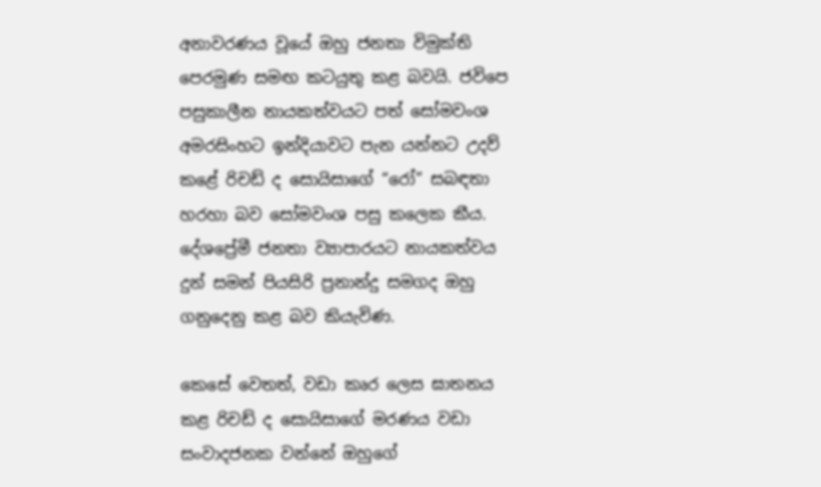අනාවරණය වූයේ ඔහු ජනතා විමුක්ති පෙරමුණ සමඟ කටයුතු කළ බවයි. ජවිපෙ පසුකාලීන නායකත්වයට පත් සෝමවංශ අමරසිංහට ඉන්දියාවට පැන යන්නට උදව් කළේ රිචඩ් ද සොයිසාගේ “රෝ” සබඳතා හරහා බව සෝමවංශ පසු කලෙක කීය. දේශප්‍රේමී ජනතා ව්‍යාපාරයට නායකත්වය දුන් සමන් පියසිරි ප්‍රනාන්දු සමගද ඔහු ගනුදෙනු කළ බව කියැවිණ.

කෙසේ වෙතත්, වඩා කෘර ලෙස ඝාතනය කළ රිචඩ් ද සොයිසාගේ මරණය වඩා සංවාදජනක වන්නේ ඔහුගේ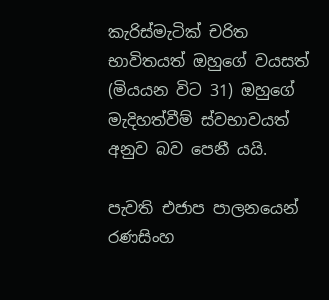කැරිස්මැටික් චරිත භාවිතයත් ඔහුගේ වයසත් (මියයන විට 31) ඔහුගේ මැදිහත්වීම් ස්වභාවයත් අනුව බව පෙනී යයි.

පැවති එජාප පාලනයෙන් රණසිංහ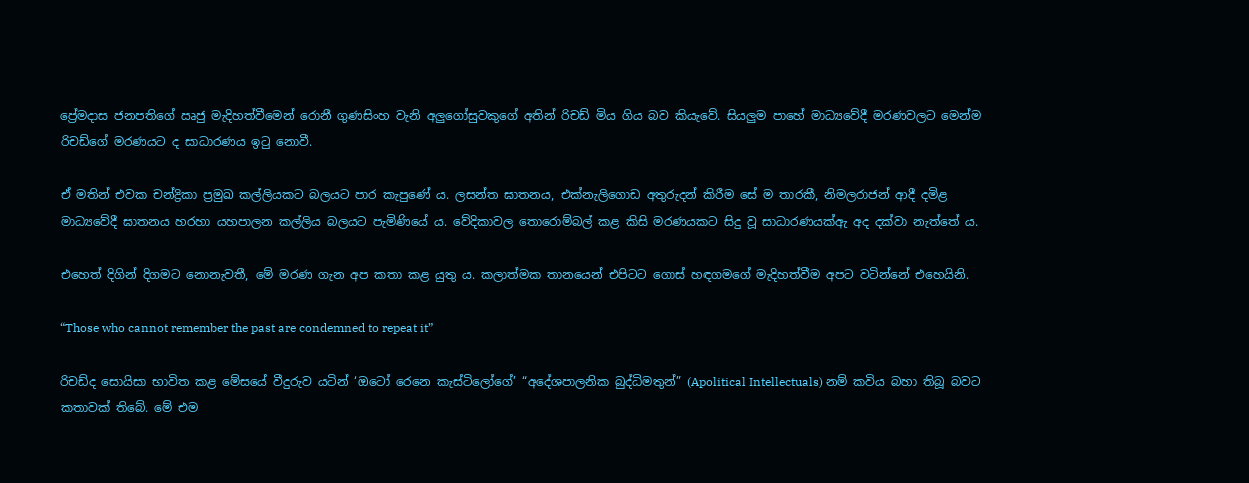ප්‍රේමදාස ජනපතිගේ ඍජු මැදිහත්වීමෙන් රොනී ගුණසිංහ වැනි අලුගෝසුවකුගේ අතින් රිචඩ් මිය ගිය බව කියැවේ. සියලුම පාහේ මාධ්‍යවේදී මරණවලට මෙන්ම රිචඩ්ගේ මරණයට ද සාධාරණය ඉටු නොවී.

ඒ මතින් එවක චන්ද්‍රිකා ප්‍රමුඛ කල්ලියකට බලයට පාර කැපුණේ ය. ලසන්ත ඝාතනය, එක්නැලිගොඩ අතුරුදන් කිරීම සේ ම තාරකී, නිමලරාජන් ආදී දමිළ මාධ්‍යවේදී ඝාතනය හරහා යහපාලන කල්ලිය බලයට පැමිණියේ ය. වේදිකාවල තොරොම්බල් කළ කිසි මරණයකට සිදු වූ සාධාරණයක්ඇ අද දක්වා නැත්තේ ය.

එහෙත් දිගින් දිගමට නොනැවතී, මේ මරණ ගැන අප කතා කළ යුතු ය. කලාත්මක තානයෙන් එපිටට ගොස් හඳගමගේ මැදිහත්වීම අපට වටින්නේ එහෙයිනි.

“Those who cannot remember the past are condemned to repeat it”

රිචඩ්ද සොයිසා භාවිත කළ මේසයේ වීදුරුව යටින් ‘ඔටෝ රෙනෙ කැස්ටිලෝගේ’ “අදේශපාලනික බුද්ධිමතුන්” (Apolitical Intellectuals) නම් කවිය බහා තිබූ බවට කතාවක් තිබේ. මේ එම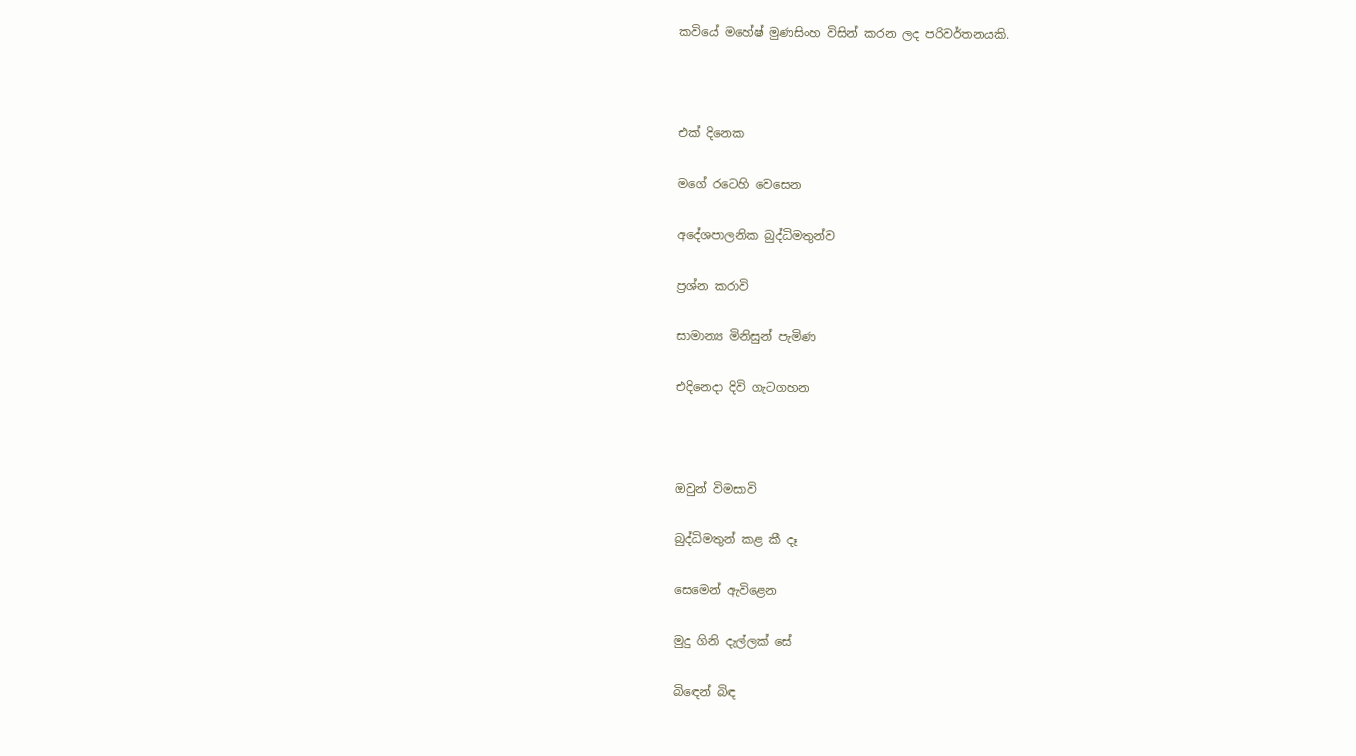කවියේ මහේෂ් මුණසිංහ විසින් කරන ලද පරිවර්තනයකි.



එක් දිනෙක

මගේ රටෙහි වෙසෙන

අදේශපාලනික බුද්ධිමතුන්ව

ප්‍රශ්න කරාවි

සාමාන්‍ය මිනිසුන් පැමිණ

එදිනෙදා දිවි ගැටගහන



ඔවුන් විමසාවි

බුද්ධිමතුන් කළ කී දෑ

සෙමෙන් ඇවිළෙන

මුදු ගිනි දැල්ලක් සේ

බිඳෙන් බිඳ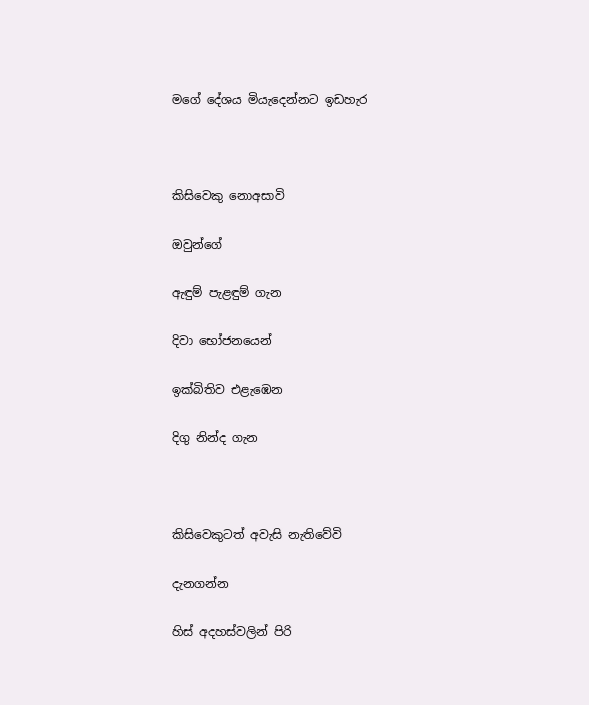මගේ දේශය මියැදෙන්නට ඉඩහැර



කිසිවෙකු නොඅසාවි

ඔවුන්ගේ

ඇඳුම් පැළඳුම් ගැන

දිවා භෝජනයෙන්

ඉක්බිතිව එළැඹෙන

දිගු නින්ද ගැන



කිසිවෙකුටත් අවැසි නැතිවේවි

දැනගන්න

හිස් අදහස්වලින් පිරි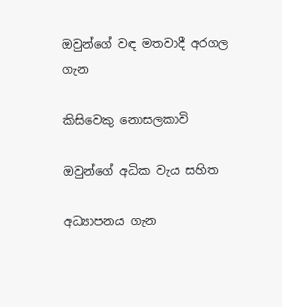ඔවුන්ගේ වඳ මතවාදී අරගල ගැන

කිසිවෙකු නොසලකාවි

ඔවුන්ගේ අධික වැය සහිත

අධ්‍යාපනය ගැන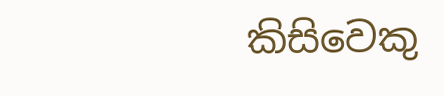කිසිවෙකු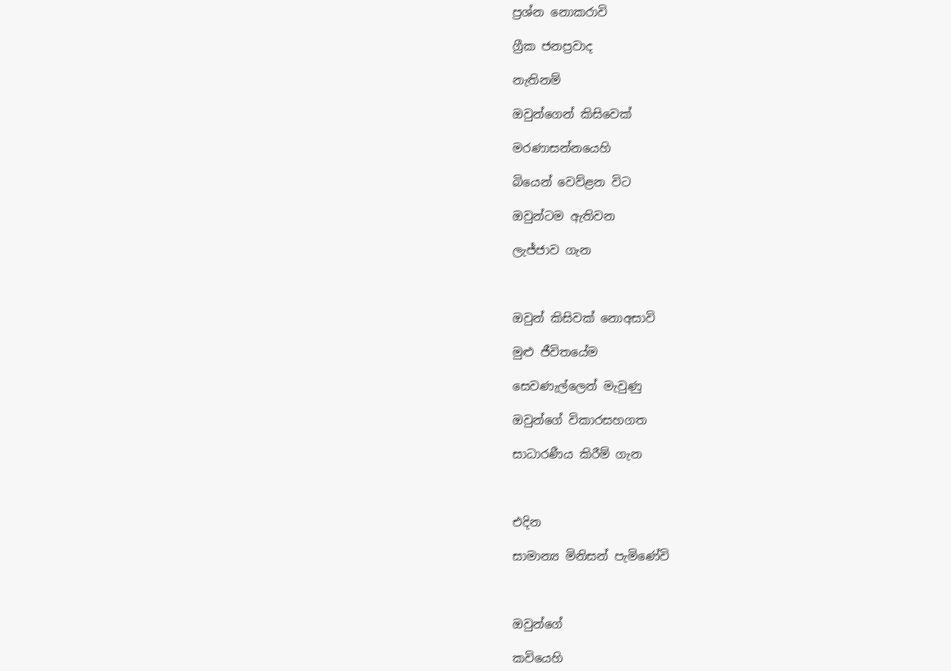ප්‍රශ්න නොකරාවි

ග්‍රීක ජනප්‍රවාද

නැතිනම්

ඔවුන්ගෙන් කිසිවෙක්

මරණාසන්නයෙහි

බියෙන් වෙව්ළන විට

ඔවුන්ටම ඇතිවන

ලැජ්ජාව ගැන



ඔවුන් කිසිවක් නොඅසාවි

මුළු ජීවිතයේම

සෙවණැල්ලෙන් මැවුණු

ඔවුන්ගේ විකාරසහගත

සාධාරණීය කිරීම් ගැන



එදින

සාමාන්‍ය මිනිසන් පැමිණේවි



ඔවුන්ගේ

කවියෙහි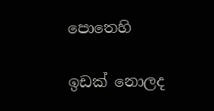පොතෙහි

ඉඩක් නොලද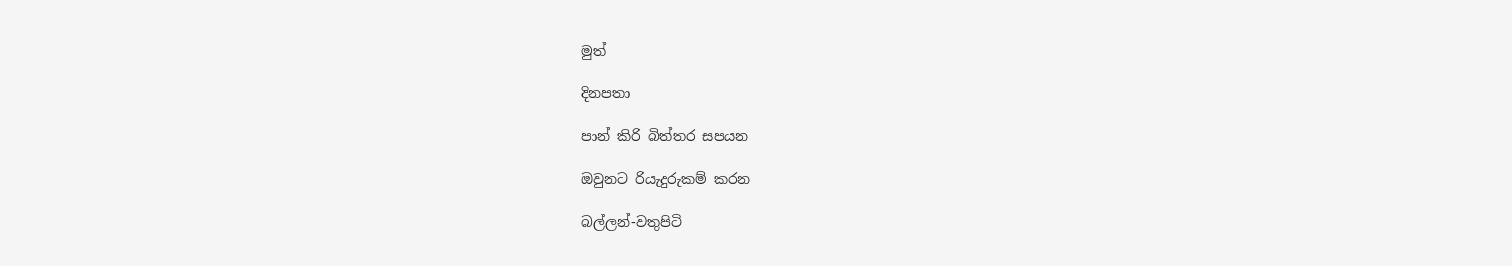මුත්

දිනපතා

පාන් කිරි බිත්තර සපයන

ඔවුනට රියැදුරුකම් කරන

බල්ලන්-වතුපිටි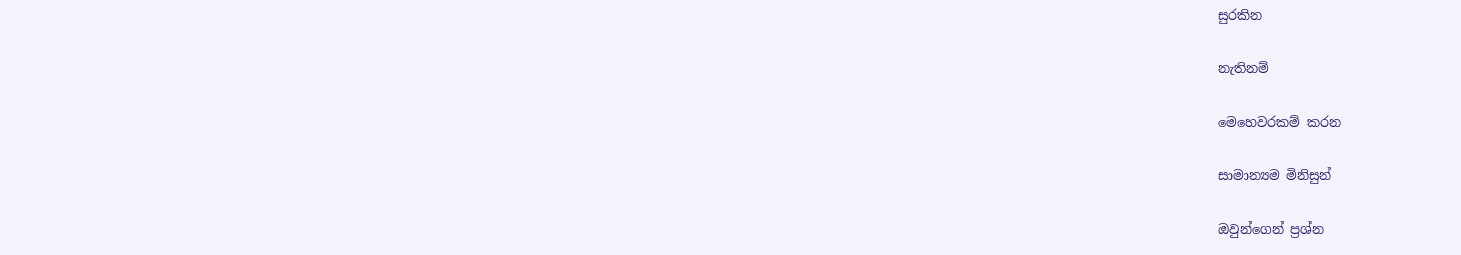සුරකින

නැතිනම්

මෙහෙවරකම් කරන

සාමාන්‍යම මිනිසුන්

ඔවුන්ගෙන් ප්‍රශ්න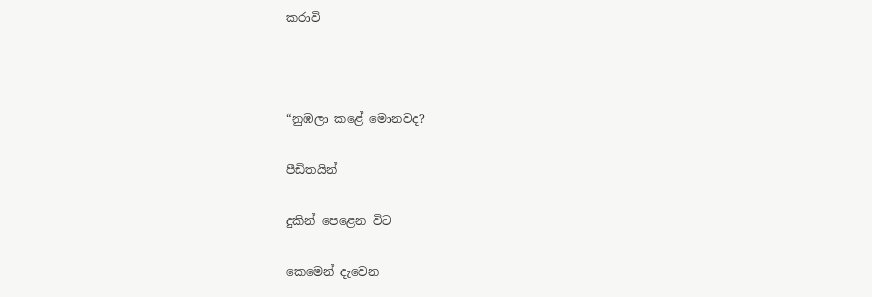කරාවි



“නුඹලා කළේ මොනවද?

පීඩිතයින්

දුකින් පෙළෙන විට

කෙමෙන් දැවෙන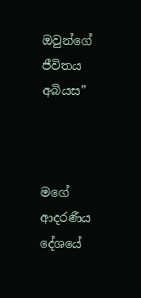ඔවුන්ගේ ජීවිතය අබියස”



මගේ ආදරණීය දේශයේ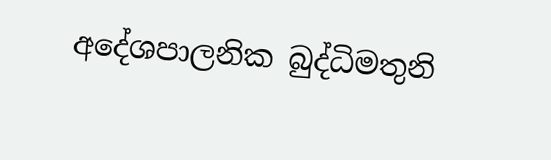අදේශපාලනික බුද්ධිමතුනි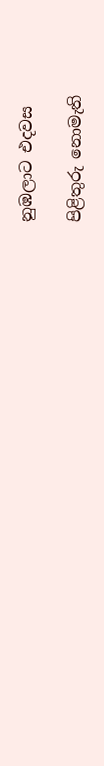නුඹලාට එදවස

පිළිතුරු නොමැති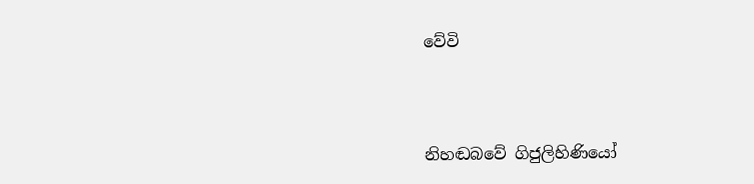වේවි



නිහඬබවේ ගිජුලිහිණියෝ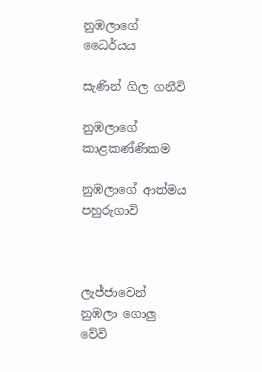නුඹලාගේ ධෛර්යය

සැණින් ගිල ගනීවි

නුඹලාගේ කාළකණ්ණිකම

නුඹලාගේ ආත්මය පහුරුගාවි



ලැජ්ජාවෙන් නුඹලා ගොලු වේවි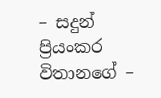– සදුන් ප්‍රියංකර විතානගේ –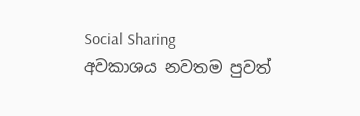Social Sharing
අවකාශය නවතම පුවත්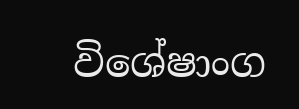විශේෂාංග